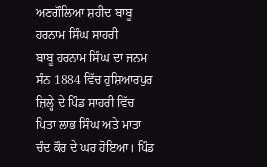ਅਣਗੌਲਿਆ ਸ਼ਹੀਦ ਬਾਬੂ ਹਰਨਾਮ ਸਿੰਘ ਸਾਹਰੀ
ਬਾਬੂ ਹਰਨਾਮ ਸਿੰਘ ਦਾ ਜਨਮ ਸੰਨ 1884 ਵਿੱਚ ਹੁਸ਼ਿਆਰਪੁਰ ਜ਼ਿਲ੍ਹੇ ਦੇ ਪਿੰਡ ਸਾਹਰੀ ਵਿੱਚ ਪਿਤਾ ਲਾਭ ਸਿੰਘ ਅਤੇ ਮਾਤਾ ਚੰਦ ਕੌਰ ਦੇ ਘਰ ਹੋਇਆ। ਪਿੰਡ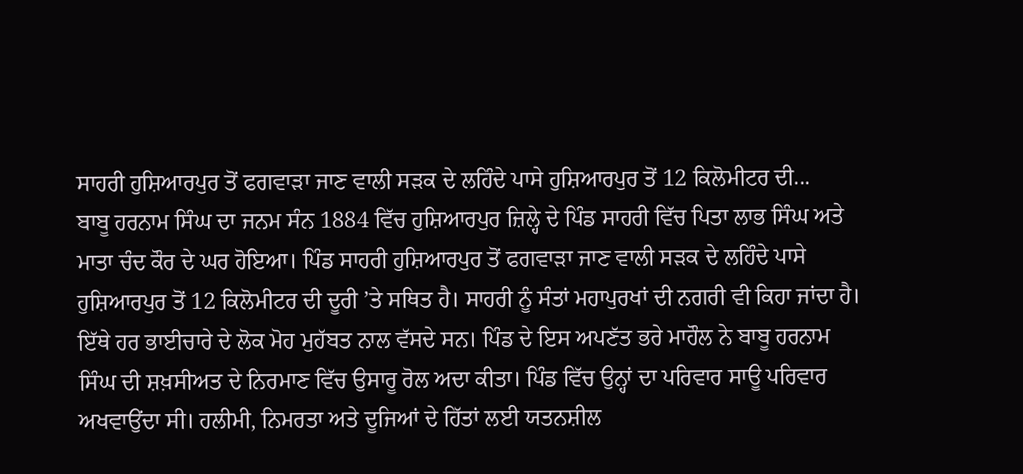ਸਾਹਰੀ ਹੁਸ਼ਿਆਰਪੁਰ ਤੋਂ ਫਗਵਾੜਾ ਜਾਣ ਵਾਲੀ ਸੜਕ ਦੇ ਲਹਿੰਦੇ ਪਾਸੇ ਹੁਸ਼ਿਆਰਪੁਰ ਤੋਂ 12 ਕਿਲੋਮੀਟਰ ਦੀ...
ਬਾਬੂ ਹਰਨਾਮ ਸਿੰਘ ਦਾ ਜਨਮ ਸੰਨ 1884 ਵਿੱਚ ਹੁਸ਼ਿਆਰਪੁਰ ਜ਼ਿਲ੍ਹੇ ਦੇ ਪਿੰਡ ਸਾਹਰੀ ਵਿੱਚ ਪਿਤਾ ਲਾਭ ਸਿੰਘ ਅਤੇ ਮਾਤਾ ਚੰਦ ਕੌਰ ਦੇ ਘਰ ਹੋਇਆ। ਪਿੰਡ ਸਾਹਰੀ ਹੁਸ਼ਿਆਰਪੁਰ ਤੋਂ ਫਗਵਾੜਾ ਜਾਣ ਵਾਲੀ ਸੜਕ ਦੇ ਲਹਿੰਦੇ ਪਾਸੇ ਹੁਸ਼ਿਆਰਪੁਰ ਤੋਂ 12 ਕਿਲੋਮੀਟਰ ਦੀ ਦੂਰੀ ’ਤੇ ਸਥਿਤ ਹੈ। ਸਾਹਰੀ ਨੂੰ ਸੰਤਾਂ ਮਹਾਪੁਰਖਾਂ ਦੀ ਨਗਰੀ ਵੀ ਕਿਹਾ ਜਾਂਦਾ ਹੈ। ਇੱਥੇ ਹਰ ਭਾਈਚਾਰੇ ਦੇ ਲੋਕ ਮੋਹ ਮੁਹੱਬਤ ਨਾਲ ਵੱਸਦੇ ਸਨ। ਪਿੰਡ ਦੇ ਇਸ ਅਪਣੱਤ ਭਰੇ ਮਾਹੌਲ ਨੇ ਬਾਬੂ ਹਰਨਾਮ ਸਿੰਘ ਦੀ ਸ਼ਖ਼ਸੀਅਤ ਦੇ ਨਿਰਮਾਣ ਵਿੱਚ ਉਸਾਰੂ ਰੋਲ ਅਦਾ ਕੀਤਾ। ਪਿੰਡ ਵਿੱਚ ਉਨ੍ਹਾਂ ਦਾ ਪਰਿਵਾਰ ਸਾਊ ਪਰਿਵਾਰ ਅਖਵਾਉਂਦਾ ਸੀ। ਹਲੀਮੀ, ਨਿਮਰਤਾ ਅਤੇ ਦੂਜਿਆਂ ਦੇ ਹਿੱਤਾਂ ਲਈ ਯਤਨਸ਼ੀਲ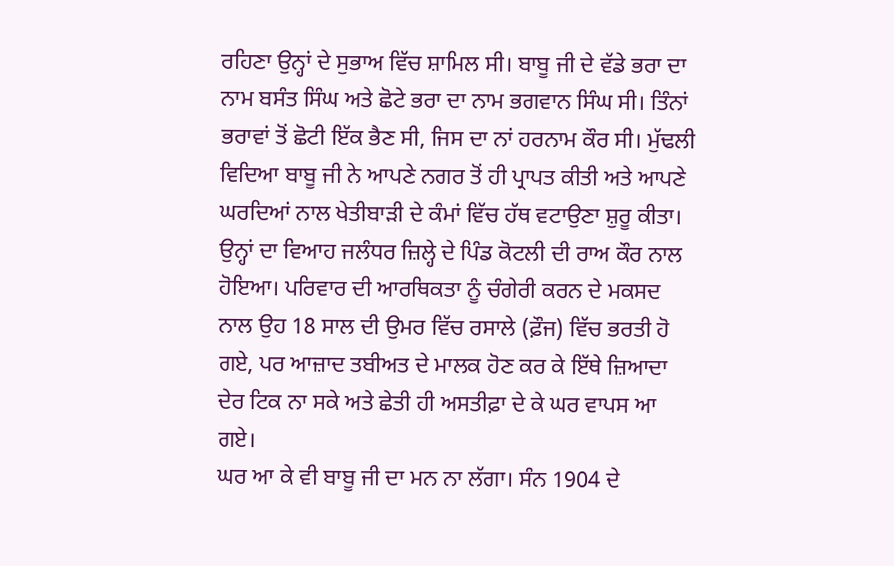ਰਹਿਣਾ ਉਨ੍ਹਾਂ ਦੇ ਸੁਭਾਅ ਵਿੱਚ ਸ਼ਾਮਿਲ ਸੀ। ਬਾਬੂ ਜੀ ਦੇ ਵੱਡੇ ਭਰਾ ਦਾ ਨਾਮ ਬਸੰਤ ਸਿੰਘ ਅਤੇ ਛੋਟੇ ਭਰਾ ਦਾ ਨਾਮ ਭਗਵਾਨ ਸਿੰਘ ਸੀ। ਤਿੰਨਾਂ ਭਰਾਵਾਂ ਤੋਂ ਛੋਟੀ ਇੱਕ ਭੈਣ ਸੀ, ਜਿਸ ਦਾ ਨਾਂ ਹਰਨਾਮ ਕੌਰ ਸੀ। ਮੁੱਢਲੀ ਵਿਦਿਆ ਬਾਬੂ ਜੀ ਨੇ ਆਪਣੇ ਨਗਰ ਤੋਂ ਹੀ ਪ੍ਰਾਪਤ ਕੀਤੀ ਅਤੇ ਆਪਣੇ ਘਰਦਿਆਂ ਨਾਲ ਖੇਤੀਬਾੜੀ ਦੇ ਕੰਮਾਂ ਵਿੱਚ ਹੱਥ ਵਟਾਉਣਾ ਸ਼ੁਰੂ ਕੀਤਾ। ਉਨ੍ਹਾਂ ਦਾ ਵਿਆਹ ਜਲੰਧਰ ਜ਼ਿਲ੍ਹੇ ਦੇ ਪਿੰਡ ਕੋਟਲੀ ਦੀ ਰਾਅ ਕੌਰ ਨਾਲ ਹੋਇਆ। ਪਰਿਵਾਰ ਦੀ ਆਰਥਿਕਤਾ ਨੂੰ ਚੰਗੇਰੀ ਕਰਨ ਦੇ ਮਕਸਦ ਨਾਲ ਉਹ 18 ਸਾਲ ਦੀ ਉਮਰ ਵਿੱਚ ਰਸਾਲੇ (ਫ਼ੌਜ) ਵਿੱਚ ਭਰਤੀ ਹੋ ਗਏ, ਪਰ ਆਜ਼ਾਦ ਤਬੀਅਤ ਦੇ ਮਾਲਕ ਹੋਣ ਕਰ ਕੇ ਇੱਥੇ ਜ਼ਿਆਦਾ ਦੇਰ ਟਿਕ ਨਾ ਸਕੇ ਅਤੇ ਛੇਤੀ ਹੀ ਅਸਤੀਫ਼ਾ ਦੇ ਕੇ ਘਰ ਵਾਪਸ ਆ ਗਏ।
ਘਰ ਆ ਕੇ ਵੀ ਬਾਬੂ ਜੀ ਦਾ ਮਨ ਨਾ ਲੱਗਾ। ਸੰਨ 1904 ਦੇ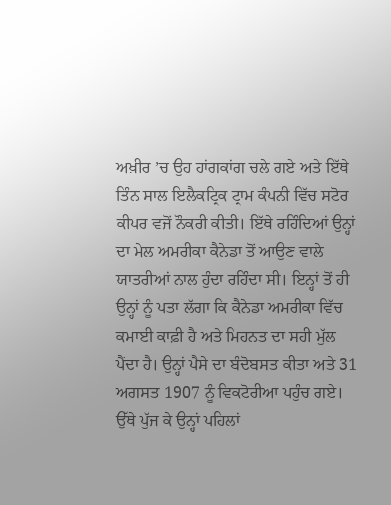ਅਖ਼ੀਰ ’ਚ ਉਹ ਹਾਂਗਕਾਂਗ ਚਲੇ ਗਏ ਅਤੇ ਇੱਥੇ ਤਿੰਨ ਸਾਲ ਇਲੈਕਟ੍ਰਿਕ ਟ੍ਰਾਮ ਕੰਪਨੀ ਵਿੱਚ ਸਟੋਰ ਕੀਪਰ ਵਜੋਂ ਨੌਕਰੀ ਕੀਤੀ। ਇੱਥੇ ਰਹਿੰਦਿਆਂ ਉਨ੍ਹਾਂ ਦਾ ਮੇਲ ਅਮਰੀਕਾ ਕੈਨੇਡਾ ਤੋਂ ਆਉਣ ਵਾਲੇ ਯਾਤਰੀਆਂ ਨਾਲ ਹੁੰਦਾ ਰਹਿੰਦਾ ਸੀ। ਇਨ੍ਹਾਂ ਤੋਂ ਹੀ ਉਨ੍ਹਾਂ ਨੂੰ ਪਤਾ ਲੱਗਾ ਕਿ ਕੈਨੇਡਾ ਅਮਰੀਕਾ ਵਿੱਚ ਕਮਾਈ ਕਾਫ਼ੀ ਹੈ ਅਤੇ ਮਿਹਨਤ ਦਾ ਸਹੀ ਮੁੱਲ ਪੈਂਦਾ ਹੈ। ਉਨ੍ਹਾਂ ਪੈਸੇ ਦਾ ਬੰਦੋਬਸਤ ਕੀਤਾ ਅਤੇ 31 ਅਗਸਤ 1907 ਨੂੰ ਵਿਕਟੋਰੀਆ ਪਹੁੰਚ ਗਏ। ਉੱਥੇ ਪੁੱਜ ਕੇ ਉਨ੍ਹਾਂ ਪਹਿਲਾਂ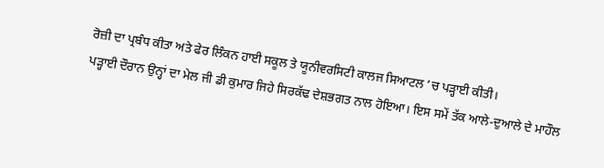ਰੋਜ਼ੀ ਦਾ ਪ੍ਰਬੰਧ ਕੀਤਾ ਅਤੇ ਫੇਰ ਲਿੰਕਨ ਹਾਈ ਸਕੂਲ ਤੇ ਯੂਨੀਵਰਸਿਟੀ ਕਾਲਜ ਸਿਆਟਲ ’ਚ ਪੜ੍ਹਾਈ ਕੀਤੀ।
ਪੜ੍ਹਾਈ ਦੌਰਾਨ ਉਨ੍ਹਾਂ ਦਾ ਮੇਲ ਜੀ ਡੀ ਕੁਮਾਰ ਜਿਹੇ ਸਿਰਕੱਢ ਦੇਸ਼ਭਗਤ ਨਾਲ ਹੋਇਆ। ਇਸ ਸਮੇਂ ਤੱਕ ਆਲੇ-ਦੁਆਲੇ ਦੇ ਮਾਹੌਲ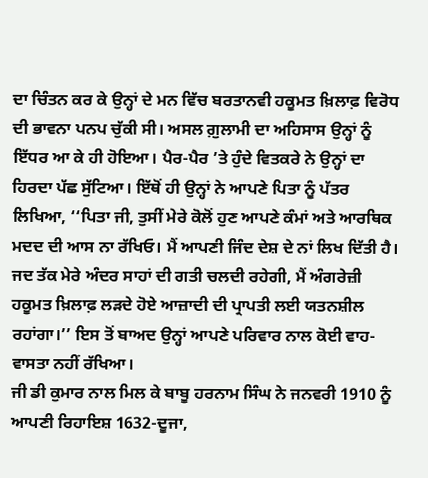ਦਾ ਚਿੰਤਨ ਕਰ ਕੇ ਉਨ੍ਹਾਂ ਦੇ ਮਨ ਵਿੱਚ ਬਰਤਾਨਵੀ ਹਕੂਮਤ ਖ਼ਿਲਾਫ਼ ਵਿਰੋਧ ਦੀ ਭਾਵਨਾ ਪਨਪ ਚੁੱਕੀ ਸੀ। ਅਸਲ ਗ਼ੁਲਾਮੀ ਦਾ ਅਹਿਸਾਸ ਉਨ੍ਹਾਂ ਨੂੰ ਇੱਧਰ ਆ ਕੇ ਹੀ ਹੋਇਆ। ਪੈਰ-ਪੈਰ ’ਤੇ ਹੁੰਦੇ ਵਿਤਕਰੇ ਨੇ ਉਨ੍ਹਾਂ ਦਾ ਹਿਰਦਾ ਪੱਛ ਸੁੱਟਿਆ। ਇੱਥੋਂ ਹੀ ਉਨ੍ਹਾਂ ਨੇ ਆਪਣੇ ਪਿਤਾ ਨੂੰ ਪੱਤਰ ਲਿਖਿਆ, ‘‘ਪਿਤਾ ਜੀ, ਤੁਸੀਂ ਮੇਰੇ ਕੋਲੋਂ ਹੁਣ ਆਪਣੇ ਕੰਮਾਂ ਅਤੇ ਆਰਥਿਕ ਮਦਦ ਦੀ ਆਸ ਨਾ ਰੱਖਿਓ। ਮੈਂ ਆਪਣੀ ਜਿੰਦ ਦੇਸ਼ ਦੇ ਨਾਂ ਲਿਖ ਦਿੱਤੀ ਹੈ। ਜਦ ਤੱਕ ਮੇਰੇ ਅੰਦਰ ਸਾਹਾਂ ਦੀ ਗਤੀ ਚਲਦੀ ਰਹੇਗੀ, ਮੈਂ ਅੰਗਰੇਜ਼ੀ ਹਕੂਮਤ ਖ਼ਿਲਾਫ਼ ਲੜਦੇ ਹੋਏ ਆਜ਼ਾਦੀ ਦੀ ਪ੍ਰਾਪਤੀ ਲਈ ਯਤਨਸ਼ੀਲ ਰਹਾਂਗਾ।’’ ਇਸ ਤੋਂ ਬਾਅਦ ਉਨ੍ਹਾਂ ਆਪਣੇ ਪਰਿਵਾਰ ਨਾਲ ਕੋਈ ਵਾਹ-ਵਾਸਤਾ ਨਹੀਂ ਰੱਖਿਆ।
ਜੀ ਡੀ ਕੁਮਾਰ ਨਾਲ ਮਿਲ ਕੇ ਬਾਬੂ ਹਰਨਾਮ ਸਿੰਘ ਨੇ ਜਨਵਰੀ 1910 ਨੂੰ ਆਪਣੀ ਰਿਹਾਇਸ਼ 1632-ਦੂਜਾ,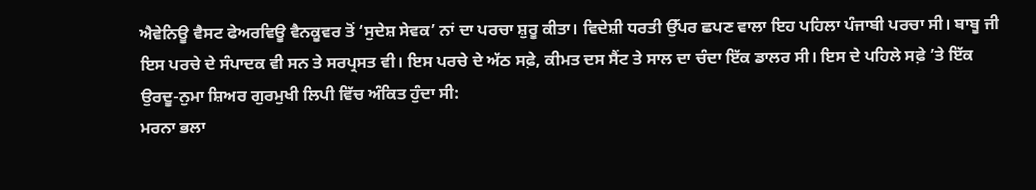ਐਵੇਨਿਊ ਵੈਸਟ ਫੇਅਰਵਿਊ ਵੈਨਕੂਵਰ ਤੋਂ ‘ਸੁਦੇਸ਼ ਸੇਵਕ’ ਨਾਂ ਦਾ ਪਰਚਾ ਸ਼ੁਰੂ ਕੀਤਾ। ਵਿਦੇਸ਼ੀ ਧਰਤੀ ਉੱਪਰ ਛਪਣ ਵਾਲਾ ਇਹ ਪਹਿਲਾ ਪੰਜਾਬੀ ਪਰਚਾ ਸੀ। ਬਾਬੂ ਜੀ ਇਸ ਪਰਚੇ ਦੇ ਸੰਪਾਦਕ ਵੀ ਸਨ ਤੇ ਸਰਪ੍ਰਸਤ ਵੀ। ਇਸ ਪਰਚੇ ਦੇ ਅੱਠ ਸਫ਼ੇ, ਕੀਮਤ ਦਸ ਸੈਂਟ ਤੇ ਸਾਲ ਦਾ ਚੰਦਾ ਇੱਕ ਡਾਲਰ ਸੀ। ਇਸ ਦੇ ਪਹਿਲੇ ਸਫ਼ੇ ’ਤੇ ਇੱਕ ਉਰਦੂ-ਨੁਮਾ ਸ਼ਿਅਰ ਗੁਰਮੁਖੀ ਲਿਪੀ ਵਿੱਚ ਅੰਕਿਤ ਹੁੰਦਾ ਸੀ:
ਮਰਨਾ ਭਲਾ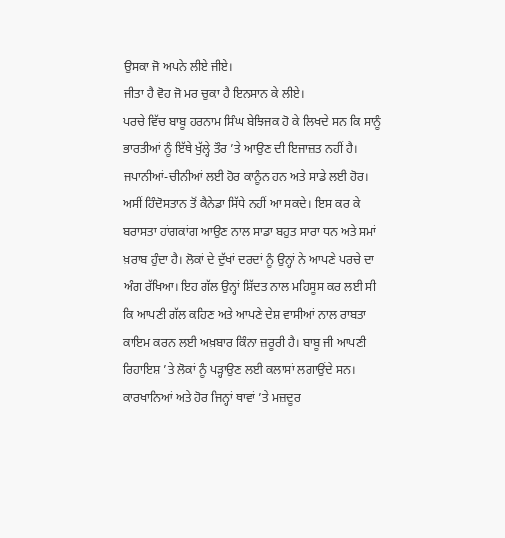ਉਸਕਾ ਜੋ ਅਪਨੇ ਲੀਏ ਜੀਏ।
ਜੀਤਾ ਹੈ ਵੋਹ ਜੋ ਮਰ ਚੁਕਾ ਹੈ ਇਨਸਾਨ ਕੇ ਲੀਏ।
ਪਰਚੇ ਵਿੱਚ ਬਾਬੂ ਹਰਨਾਮ ਸਿੰਘ ਬੇਝਿਜਕ ਹੋ ਕੇ ਲਿਖਦੇ ਸਨ ਕਿ ਸਾਨੂੰ ਭਾਰਤੀਆਂ ਨੂੰ ਇੱਥੇ ਖੁੱਲ੍ਹੇ ਤੌਰ ’ਤੇ ਆਉਣ ਦੀ ਇਜਾਜ਼ਤ ਨਹੀਂ ਹੈ। ਜਪਾਨੀਆਂ-ਚੀਨੀਆਂ ਲਈ ਹੋਰ ਕਾਨੂੰਨ ਹਨ ਅਤੇ ਸਾਡੇ ਲਈ ਹੋਰ। ਅਸੀਂ ਹਿੰਦੋਸਤਾਨ ਤੋਂ ਕੈਨੇਡਾ ਸਿੱਧੇ ਨਹੀਂ ਆ ਸਕਦੇ। ਇਸ ਕਰ ਕੇ ਬਰਾਸਤਾ ਹਾਂਗਕਾਂਗ ਆਉਣ ਨਾਲ ਸਾਡਾ ਬਹੁਤ ਸਾਰਾ ਧਨ ਅਤੇ ਸਮਾਂ ਖ਼ਰਾਬ ਹੁੰਦਾ ਹੈ। ਲੋਕਾਂ ਦੇ ਦੁੱਖਾਂ ਦਰਦਾਂ ਨੂੰ ਉਨ੍ਹਾਂ ਨੇ ਆਪਣੇ ਪਰਚੇ ਦਾ ਅੰਗ ਰੱਖਿਆ। ਇਹ ਗੱਲ ਉਨ੍ਹਾਂ ਸ਼ਿੱਦਤ ਨਾਲ ਮਹਿਸੂਸ ਕਰ ਲਈ ਸੀ ਕਿ ਆਪਣੀ ਗੱਲ ਕਹਿਣ ਅਤੇ ਆਪਣੇ ਦੇਸ਼ ਵਾਸੀਆਂ ਨਾਲ ਰਾਬਤਾ ਕਾਇਮ ਕਰਨ ਲਈ ਅਖ਼ਬਾਰ ਕਿੰਨਾ ਜ਼ਰੂਰੀ ਹੈ। ਬਾਬੂ ਜੀ ਆਪਣੀ ਰਿਹਾਇਸ਼ ’ਤੇ ਲੋਕਾਂ ਨੂੰ ਪੜ੍ਹਾਉਣ ਲਈ ਕਲਾਸਾਂ ਲਗਾਉਂਦੇ ਸਨ। ਕਾਰਖਾਨਿਆਂ ਅਤੇ ਹੋਰ ਜਿਨ੍ਹਾਂ ਥਾਵਾਂ ’ਤੇ ਮਜ਼ਦੂਰ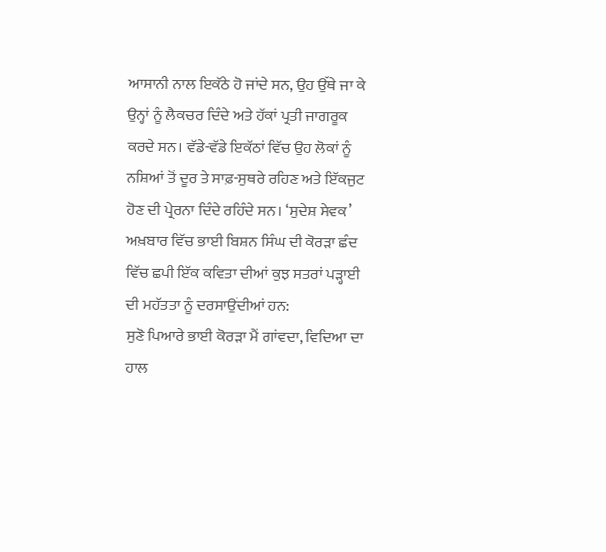ਆਸਾਨੀ ਨਾਲ ਇਕੱਠੇ ਹੋ ਜਾਂਦੇ ਸਨ, ਉਹ ਉੱਥੇ ਜਾ ਕੇ ਉਨ੍ਹਾਂ ਨੂੰ ਲੈਕਚਰ ਦਿੰਦੇ ਅਤੇ ਹੱਕਾਂ ਪ੍ਰਤੀ ਜਾਗਰੂਕ ਕਰਦੇ ਸਨ। ਵੱਡੇ-ਵੱਡੇ ਇਕੱਠਾਂ ਵਿੱਚ ਉਹ ਲੋਕਾਂ ਨੂੰ ਨਸ਼ਿਆਂ ਤੋਂ ਦੂਰ ਤੇ ਸਾਫ਼-ਸੁਥਰੇ ਰਹਿਣ ਅਤੇ ਇੱਕਜੁਟ ਹੋਣ ਦੀ ਪ੍ਰੇਰਨਾ ਦਿੰਦੇ ਰਹਿੰਦੇ ਸਨ। ‘ਸੁਦੇਸ਼ ਸੇਵਕ’ ਅਖ਼ਬਾਰ ਵਿੱਚ ਭਾਈ ਬਿਸ਼ਨ ਸਿੰਘ ਦੀ ਕੋਰੜਾ ਛੰਦ ਵਿੱਚ ਛਪੀ ਇੱਕ ਕਵਿਤਾ ਦੀਆਂ ਕੁਝ ਸਤਰਾਂ ਪੜ੍ਹਾਈ ਦੀ ਮਹੱਤਤਾ ਨੂੰ ਦਰਸਾਉਂਦੀਆਂ ਹਨ:
ਸੁਣੋ ਪਿਆਰੇ ਭਾਈ ਕੋਰੜਾ ਮੈਂ ਗਾਂਵਦਾ, ਵਿਦਿਆ ਦਾ ਹਾਲ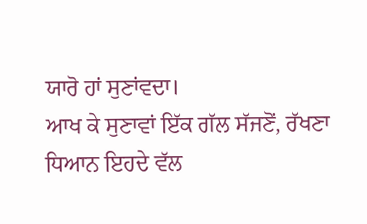ਯਾਰੋ ਹਾਂ ਸੁਣਾਂਵਦਾ।
ਆਖ ਕੇ ਸੁਣਾਵਾਂ ਇੱਕ ਗੱਲ ਸੱਜਣੋਂ, ਰੱਖਣਾ ਧਿਆਨ ਇਹਦੇ ਵੱਲ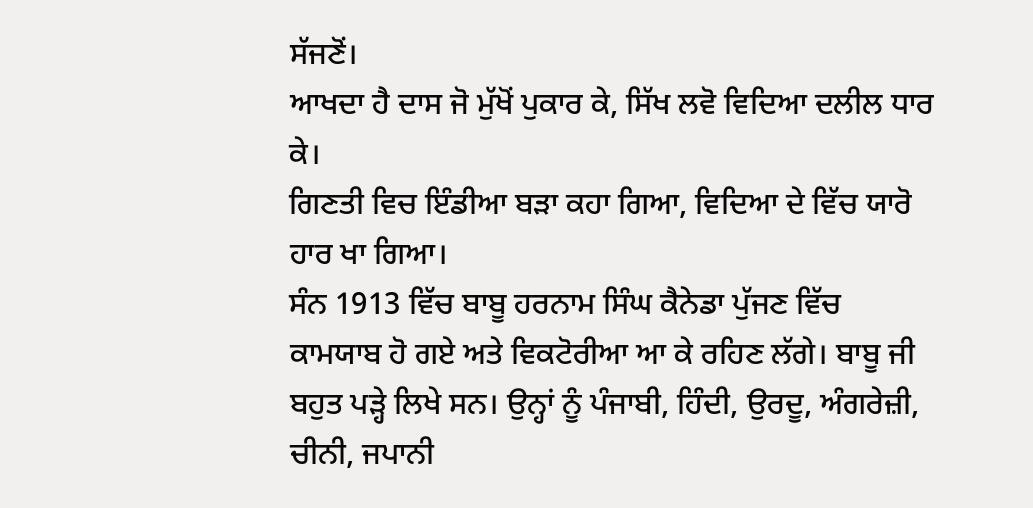ਸੱਜਣੋਂ।
ਆਖਦਾ ਹੈ ਦਾਸ ਜੋ ਮੁੱਖੋਂ ਪੁਕਾਰ ਕੇ, ਸਿੱਖ ਲਵੋ ਵਿਦਿਆ ਦਲੀਲ ਧਾਰ ਕੇ।
ਗਿਣਤੀ ਵਿਚ ਇੰਡੀਆ ਬੜਾ ਕਹਾ ਗਿਆ, ਵਿਦਿਆ ਦੇ ਵਿੱਚ ਯਾਰੋ ਹਾਰ ਖਾ ਗਿਆ।
ਸੰਨ 1913 ਵਿੱਚ ਬਾਬੂ ਹਰਨਾਮ ਸਿੰਘ ਕੈਨੇਡਾ ਪੁੱਜਣ ਵਿੱਚ ਕਾਮਯਾਬ ਹੋ ਗਏ ਅਤੇ ਵਿਕਟੋਰੀਆ ਆ ਕੇ ਰਹਿਣ ਲੱਗੇ। ਬਾਬੂ ਜੀ ਬਹੁਤ ਪੜ੍ਹੇ ਲਿਖੇ ਸਨ। ਉਨ੍ਹਾਂ ਨੂੰ ਪੰਜਾਬੀ, ਹਿੰਦੀ, ਉਰਦੂ, ਅੰਗਰੇਜ਼ੀ, ਚੀਨੀ, ਜਪਾਨੀ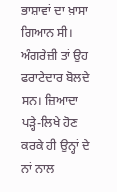ਭਾਸ਼ਾਵਾਂ ਦਾ ਖ਼ਾਸਾ ਗਿਆਨ ਸੀ। ਅੰਗਰੇਜ਼ੀ ਤਾਂ ਉਹ ਫਰਾਟੇਦਾਰ ਬੋਲਦੇ ਸਨ। ਜ਼ਿਆਦਾ ਪੜ੍ਹੇ-ਲਿਖੇ ਹੋਣ ਕਰਕੇ ਹੀ ਉਨ੍ਹਾਂ ਦੇ ਨਾਂ ਨਾਲ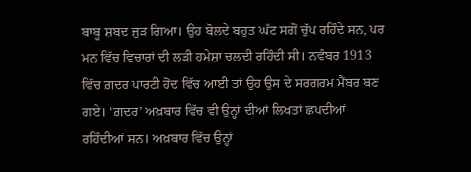ਬਾਬੂ ਸ਼ਬਦ ਜੁੜ ਗਿਆ। ਉਹ ਬੋਲਦੇ ਬਹੁਤ ਘੱਟ ਸਗੋਂ ਚੁੱਪ ਰਹਿੰਦੇ ਸਨ, ਪਰ ਮਨ ਵਿੱਚ ਵਿਚਾਰਾਂ ਦੀ ਲੜੀ ਹਮੇਸ਼ਾ ਚਲਦੀ ਰਹਿੰਦੀ ਸੀ। ਨਵੰਬਰ 1913 ਵਿੱਚ ਗ਼ਦਰ ਪਾਰਟੀ ਹੋਂਦ ਵਿੱਚ ਆਈ ਤਾਂ ਉਹ ਉਸ ਦੇ ਸਰਗਰਮ ਮੈਂਬਰ ਬਣ ਗਏ। ‘ਗ਼ਦਰ’ ਅਖ਼ਬਾਰ ਵਿੱਚ ਵੀ ਉਨ੍ਹਾਂ ਦੀਆਂ ਲਿਖਤਾਂ ਛਪਦੀਆਂ ਰਹਿੰਦੀਆਂ ਸਨ। ਅਖ਼ਬਾਰ ਵਿੱਚ ਉਨ੍ਹਾਂ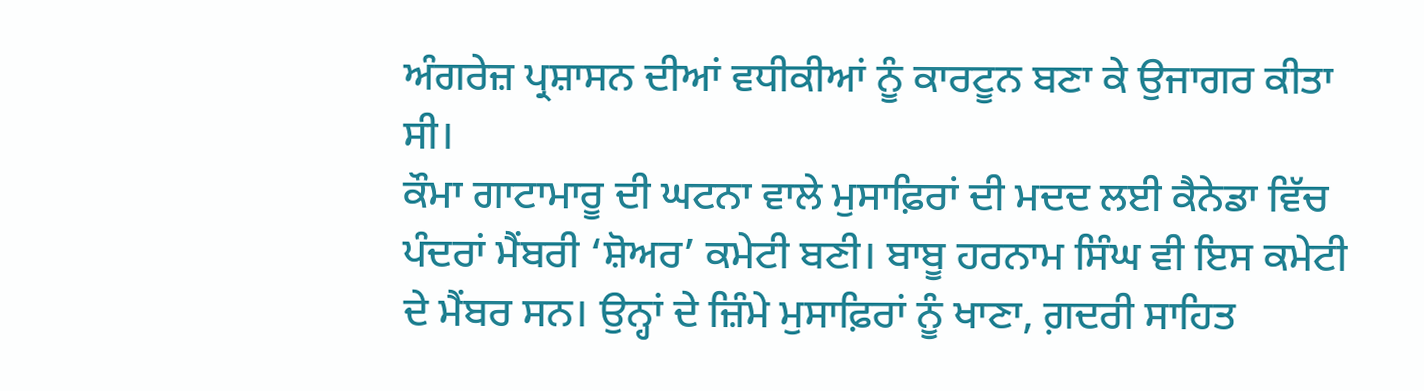ਅੰਗਰੇਜ਼ ਪ੍ਰਸ਼ਾਸਨ ਦੀਆਂ ਵਧੀਕੀਆਂ ਨੂੰ ਕਾਰਟੂਨ ਬਣਾ ਕੇ ਉਜਾਗਰ ਕੀਤਾ ਸੀ।
ਕੌਮਾ ਗਾਟਾਮਾਰੂ ਦੀ ਘਟਨਾ ਵਾਲੇ ਮੁਸਾਫ਼ਿਰਾਂ ਦੀ ਮਦਦ ਲਈ ਕੈਨੇਡਾ ਵਿੱਚ ਪੰਦਰਾਂ ਮੈਂਬਰੀ ‘ਸ਼ੋਅਰ’ ਕਮੇਟੀ ਬਣੀ। ਬਾਬੂ ਹਰਨਾਮ ਸਿੰਘ ਵੀ ਇਸ ਕਮੇਟੀ ਦੇ ਮੈਂਬਰ ਸਨ। ਉਨ੍ਹਾਂ ਦੇ ਜ਼ਿੰਮੇ ਮੁਸਾਫ਼ਿਰਾਂ ਨੂੰ ਖਾਣਾ, ਗ਼ਦਰੀ ਸਾਹਿਤ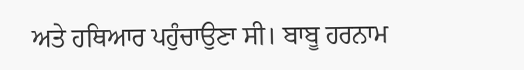ਅਤੇ ਹਥਿਆਰ ਪਹੁੰਚਾਉਣਾ ਸੀ। ਬਾਬੂ ਹਰਨਾਮ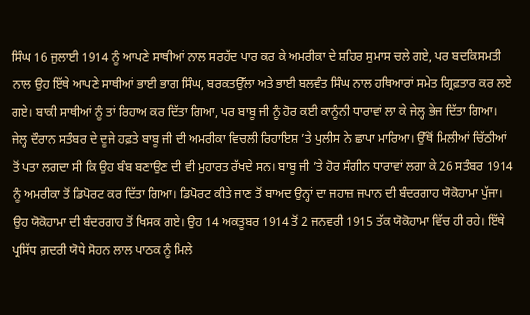ਸਿੰਘ 16 ਜੁਲਾਈ 1914 ਨੂੰ ਆਪਣੇ ਸਾਥੀਆਂ ਨਾਲ ਸਰਹੱਦ ਪਾਰ ਕਰ ਕੇ ਅਮਰੀਕਾ ਦੇ ਸ਼ਹਿਰ ਸੁਮਾਸ ਚਲੇ ਗਏ, ਪਰ ਬਦਕਿਸਮਤੀ ਨਾਲ ਉਹ ਇੱਥੇ ਆਪਣੇ ਸਾਥੀਆਂ ਭਾਈ ਭਾਗ ਸਿੰਘ, ਬਰਕਤਉੱਲਾ ਅਤੇ ਭਾਈ ਬਲਵੰਤ ਸਿੰਘ ਨਾਲ ਹਥਿਆਰਾਂ ਸਮੇਤ ਗ੍ਰਿਫ਼ਤਾਰ ਕਰ ਲਏ ਗਏ। ਬਾਕੀ ਸਾਥੀਆਂ ਨੂੰ ਤਾਂ ਰਿਹਾਅ ਕਰ ਦਿੱਤਾ ਗਿਆ, ਪਰ ਬਾਬੂ ਜੀ ਨੂੰ ਹੋਰ ਕਈ ਕਾਨੂੰਨੀ ਧਾਰਾਵਾਂ ਲਾ ਕੇ ਜੇਲ੍ਹ ਭੇਜ ਦਿੱਤਾ ਗਿਆ। ਜੇਲ੍ਹ ਦੌਰਾਨ ਸਤੰਬਰ ਦੇ ਦੂਜੇ ਹਫ਼ਤੇ ਬਾਬੂ ਜੀ ਦੀ ਅਮਰੀਕਾ ਵਿਚਲੀ ਰਿਹਾਇਸ਼ ’ਤੇ ਪੁਲੀਸ ਨੇ ਛਾਪਾ ਮਾਰਿਆ। ਉੱਥੋਂ ਮਿਲੀਆਂ ਚਿੱਠੀਆਂ ਤੋਂ ਪਤਾ ਲਗਦਾ ਸੀ ਕਿ ਉਹ ਬੰਬ ਬਣਾਉਣ ਦੀ ਵੀ ਮੁਹਾਰਤ ਰੱਖਦੇ ਸਨ। ਬਾਬੂ ਜੀ ’ਤੇ ਹੋਰ ਸੰਗੀਨ ਧਾਰਾਵਾਂ ਲਗਾ ਕੇ 26 ਸਤੰਬਰ 1914 ਨੂੰ ਅਮਰੀਕਾ ਤੋਂ ਡਿਪੋਰਟ ਕਰ ਦਿੱਤਾ ਗਿਆ। ਡਿਪੋਰਟ ਕੀਤੇ ਜਾਣ ਤੋਂ ਬਾਅਦ ਉਨ੍ਹਾਂ ਦਾ ਜਹਾਜ਼ ਜਪਾਨ ਦੀ ਬੰਦਰਗਾਹ ਯੋਕੋਹਾਮਾ ਪੁੱਜਾ। ਉਹ ਯੋਕੋਹਾਮਾ ਦੀ ਬੰਦਰਗਾਹ ਤੋਂ ਖਿਸਕ ਗਏ। ਉਹ 14 ਅਕਤੂਬਰ 1914 ਤੋਂ 2 ਜਨਵਰੀ 1915 ਤੱਕ ਯੋਕੋਹਾਮਾ ਵਿੱਚ ਹੀ ਰਹੇ। ਇੱਥੇ ਪ੍ਰਸਿੱਧ ਗ਼ਦਰੀ ਯੋਧੇ ਸੋਹਨ ਲਾਲ ਪਾਠਕ ਨੂੰ ਮਿਲੇ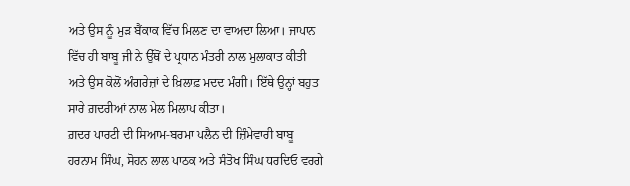ਅਤੇ ਉਸ ਨੂੰ ਮੁੜ ਬੈਂਕਾਕ ਵਿੱਚ ਮਿਲਣ ਦਾ ਵਾਅਦਾ ਲਿਆ। ਜਾਪਾਨ ਵਿੱਚ ਹੀ ਬਾਬੂ ਜੀ ਨੇ ਉੱਥੋਂ ਦੇ ਪ੍ਰਧਾਨ ਮੰਤਰੀ ਨਾਲ ਮੁਲਾਕਾਤ ਕੀਤੀ ਅਤੇ ਉਸ ਕੋਲੋਂ ਅੰਗਰੇਜ਼ਾਂ ਦੇ ਖ਼ਿਲਾਫ਼ ਮਦਦ ਮੰਗੀ। ਇੱਥੇ ਉਨ੍ਹਾਂ ਬਹੁਤ ਸਾਰੇ ਗ਼ਦਰੀਆਂ ਨਾਲ ਮੇਲ ਮਿਲਾਪ ਕੀਤਾ।
ਗ਼ਦਰ ਪਾਰਟੀ ਦੀ ਸਿਆਮ-ਬਰਮਾ ਪਲੈਨ ਦੀ ਜ਼ਿੰਮੇਵਾਰੀ ਬਾਬੂ ਹਰਨਾਮ ਸਿੰਘ, ਸੋਹਨ ਲਾਲ ਪਾਠਕ ਅਤੇ ਸੰਤੋਖ ਸਿੰਘ ਧਰਦਿਓ ਵਰਗੇ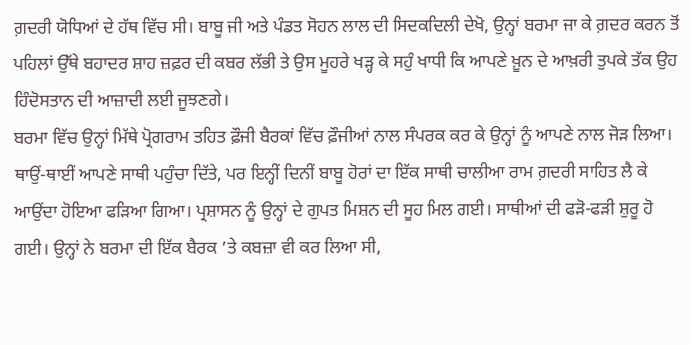ਗ਼ਦਰੀ ਯੋਧਿਆਂ ਦੇ ਹੱਥ ਵਿੱਚ ਸੀ। ਬਾਬੂ ਜੀ ਅਤੇ ਪੰਡਤ ਸੋਹਨ ਲਾਲ ਦੀ ਸਿਦਕਦਿਲੀ ਦੇਖੋ, ਉਨ੍ਹਾਂ ਬਰਮਾ ਜਾ ਕੇ ਗ਼ਦਰ ਕਰਨ ਤੋਂ ਪਹਿਲਾਂ ਉੱਥੇ ਬਹਾਦਰ ਸ਼ਾਹ ਜ਼ਫ਼ਰ ਦੀ ਕਬਰ ਲੱਭੀ ਤੇ ਉਸ ਮੂਹਰੇ ਖੜ੍ਹ ਕੇ ਸਹੁੰ ਖਾਧੀ ਕਿ ਆਪਣੇ ਖ਼ੂਨ ਦੇ ਆਖ਼ਰੀ ਤੁਪਕੇ ਤੱਕ ਉਹ ਹਿੰਦੋਸਤਾਨ ਦੀ ਆਜ਼ਾਦੀ ਲਈ ਜੂਝਣਗੇ।
ਬਰਮਾ ਵਿੱਚ ਉਨ੍ਹਾਂ ਮਿੱਥੇ ਪ੍ਰੋਗਰਾਮ ਤਹਿਤ ਫ਼ੌਜੀ ਬੈਰਕਾਂ ਵਿੱਚ ਫ਼ੌਜੀਆਂ ਨਾਲ ਸੰਪਰਕ ਕਰ ਕੇ ਉਨ੍ਹਾਂ ਨੂੰ ਆਪਣੇ ਨਾਲ ਜੋੜ ਲਿਆ। ਥਾਉਂ-ਥਾਈਂ ਆਪਣੇ ਸਾਥੀ ਪਹੁੰਚਾ ਦਿੱਤੇ, ਪਰ ਇਨ੍ਹੀਂ ਦਿਨੀਂ ਬਾਬੂ ਹੋਰਾਂ ਦਾ ਇੱਕ ਸਾਥੀ ਚਾਲੀਆ ਰਾਮ ਗ਼ਦਰੀ ਸਾਹਿਤ ਲੈ ਕੇ ਆਉਂਦਾ ਹੋਇਆ ਫੜਿਆ ਗਿਆ। ਪ੍ਰਸ਼ਾਸਨ ਨੂੰ ਉਨ੍ਹਾਂ ਦੇ ਗੁਪਤ ਮਿਸ਼ਨ ਦੀ ਸੂਹ ਮਿਲ ਗਈ। ਸਾਥੀਆਂ ਦੀ ਫੜੋ-ਫੜੀ ਸ਼ੁਰੂ ਹੋ ਗਈ। ਉਨ੍ਹਾਂ ਨੇ ਬਰਮਾ ਦੀ ਇੱਕ ਬੈਰਕ ’ਤੇ ਕਬਜ਼ਾ ਵੀ ਕਰ ਲਿਆ ਸੀ,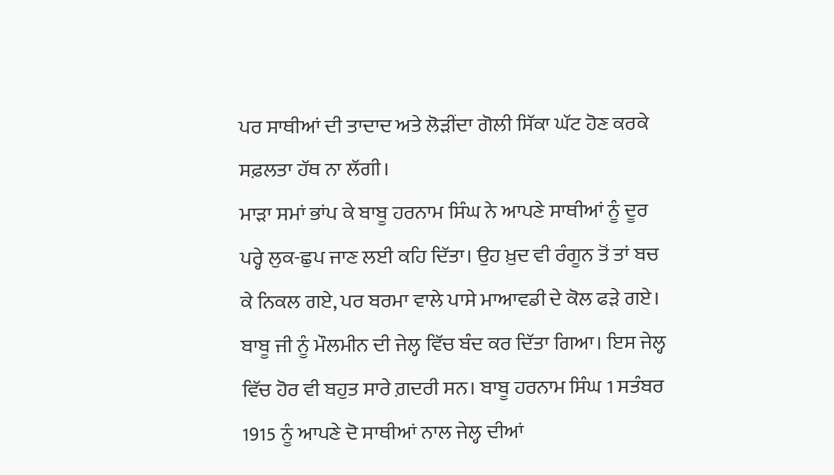ਪਰ ਸਾਥੀਆਂ ਦੀ ਤਾਦਾਦ ਅਤੇ ਲੋੜੀਂਦਾ ਗੋਲੀ ਸਿੱਕਾ ਘੱਟ ਹੋਣ ਕਰਕੇ ਸਫ਼ਲਤਾ ਹੱਥ ਨਾ ਲੱਗੀ।
ਮਾੜਾ ਸਮਾਂ ਭਾਂਪ ਕੇ ਬਾਬੂ ਹਰਨਾਮ ਸਿੰਘ ਨੇ ਆਪਣੇ ਸਾਥੀਆਂ ਨੂੰ ਦੂਰ ਪਰ੍ਹੇ ਲੁਕ-ਛੁਪ ਜਾਣ ਲਈ ਕਹਿ ਦਿੱਤਾ। ਉਹ ਖ਼ੁਦ ਵੀ ਰੰਗੂਨ ਤੋਂ ਤਾਂ ਬਚ ਕੇ ਨਿਕਲ ਗਏ, ਪਰ ਬਰਮਾ ਵਾਲੇ ਪਾਸੇ ਮਾਆਵਡੀ ਦੇ ਕੋਲ ਫੜੇ ਗਏ। ਬਾਬੂ ਜੀ ਨੂੰ ਮੌਲਮੀਨ ਦੀ ਜੇਲ੍ਹ ਵਿੱਚ ਬੰਦ ਕਰ ਦਿੱਤਾ ਗਿਆ। ਇਸ ਜੇਲ੍ਹ ਵਿੱਚ ਹੋਰ ਵੀ ਬਹੁਤ ਸਾਰੇ ਗ਼ਦਰੀ ਸਨ। ਬਾਬੂ ਹਰਨਾਮ ਸਿੰਘ 1 ਸਤੰਬਰ 1915 ਨੂੰ ਆਪਣੇ ਦੋ ਸਾਥੀਆਂ ਨਾਲ ਜੇਲ੍ਹ ਦੀਆਂ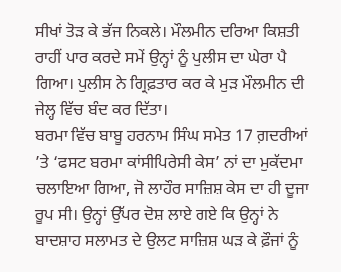ਸੀਖਾਂ ਤੋੜ ਕੇ ਭੱਜ ਨਿਕਲੇ। ਮੌਲਮੀਨ ਦਰਿਆ ਕਿਸ਼ਤੀ ਰਾਹੀਂ ਪਾਰ ਕਰਦੇ ਸਮੇਂ ਉਨ੍ਹਾਂ ਨੂੰ ਪੁਲੀਸ ਦਾ ਘੇਰਾ ਪੈ ਗਿਆ। ਪੁਲੀਸ ਨੇ ਗ੍ਰਿਫ਼ਤਾਰ ਕਰ ਕੇ ਮੁੜ ਮੌਲਮੀਨ ਦੀ ਜੇਲ੍ਹ ਵਿੱਚ ਬੰਦ ਕਰ ਦਿੱਤਾ।
ਬਰਮਾ ਵਿੱਚ ਬਾਬੂ ਹਰਨਾਮ ਸਿੰਘ ਸਮੇਤ 17 ਗ਼ਦਰੀਆਂ ’ਤੇ ‘ਫਸਟ ਬਰਮਾ ਕਾਂਸੀਪਿਰੇਸੀ ਕੇਸ’ ਨਾਂ ਦਾ ਮੁਕੱਦਮਾ ਚਲਾਇਆ ਗਿਆ, ਜੋ ਲਾਹੌਰ ਸਾਜ਼ਿਸ਼ ਕੇਸ ਦਾ ਹੀ ਦੂਜਾ ਰੂਪ ਸੀ। ਉਨ੍ਹਾਂ ਉੱਪਰ ਦੋਸ਼ ਲਾਏ ਗਏ ਕਿ ਉਨ੍ਹਾਂ ਨੇ ਬਾਦਸ਼ਾਹ ਸਲਾਮਤ ਦੇ ਉਲਟ ਸਾਜ਼ਿਸ਼ ਘੜ ਕੇ ਫ਼ੌਜਾਂ ਨੂੰ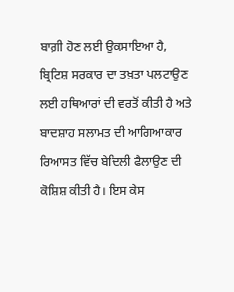ਬਾਗ਼ੀ ਹੋਣ ਲਈ ਉਕਸਾਇਆ ਹੈ, ਬ੍ਰਿਟਿਸ਼ ਸਰਕਾਰ ਦਾ ਤਖ਼ਤਾ ਪਲਟਾਉਣ ਲਈ ਹਥਿਆਰਾਂ ਦੀ ਵਰਤੋਂ ਕੀਤੀ ਹੈ ਅਤੇ ਬਾਦਸ਼ਾਹ ਸਲਾਮਤ ਦੀ ਆਗਿਆਕਾਰ ਰਿਆਸਤ ਵਿੱਚ ਬੇਦਿਲੀ ਫੈਲਾਉਣ ਦੀ ਕੋਸ਼ਿਸ਼ ਕੀਤੀ ਹੈ। ਇਸ ਕੇਸ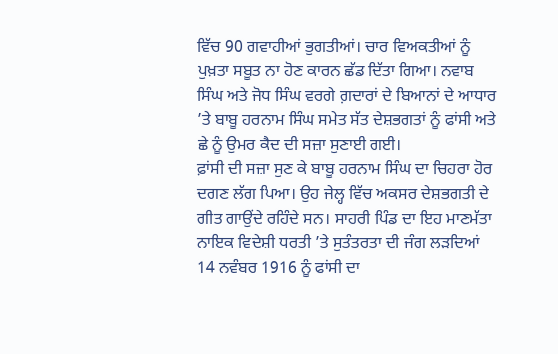ਵਿੱਚ 90 ਗਵਾਹੀਆਂ ਭੁਗਤੀਆਂ। ਚਾਰ ਵਿਅਕਤੀਆਂ ਨੂੰ ਪੁਖ਼ਤਾ ਸਬੂਤ ਨਾ ਹੋਣ ਕਾਰਨ ਛੱਡ ਦਿੱਤਾ ਗਿਆ। ਨਵਾਬ ਸਿੰਘ ਅਤੇ ਜੋਧ ਸਿੰਘ ਵਰਗੇ ਗ਼ਦਾਰਾਂ ਦੇ ਬਿਆਨਾਂ ਦੇ ਆਧਾਰ ’ਤੇ ਬਾਬੂ ਹਰਨਾਮ ਸਿੰਘ ਸਮੇਤ ਸੱਤ ਦੇਸ਼ਭਗਤਾਂ ਨੂੰ ਫਾਂਸੀ ਅਤੇ ਛੇ ਨੂੰ ਉਮਰ ਕੈਦ ਦੀ ਸਜ਼ਾ ਸੁਣਾਈ ਗਈ।
ਫ਼ਾਂਸੀ ਦੀ ਸਜ਼ਾ ਸੁਣ ਕੇ ਬਾਬੂ ਹਰਨਾਮ ਸਿੰਘ ਦਾ ਚਿਹਰਾ ਹੋਰ ਦਗਣ ਲੱਗ ਪਿਆ। ਉਹ ਜੇਲ੍ਹ ਵਿੱਚ ਅਕਸਰ ਦੇਸ਼ਭਗਤੀ ਦੇ ਗੀਤ ਗਾਉਂਦੇ ਰਹਿੰਦੇ ਸਨ। ਸਾਹਰੀ ਪਿੰਡ ਦਾ ਇਹ ਮਾਣਮੱਤਾ ਨਾਇਕ ਵਿਦੇਸ਼ੀ ਧਰਤੀ ’ਤੇ ਸੁਤੰਤਰਤਾ ਦੀ ਜੰਗ ਲੜਦਿਆਂ 14 ਨਵੰਬਰ 1916 ਨੂੰ ਫਾਂਸੀ ਦਾ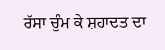ਰੱਸਾ ਚੁੰਮ ਕੇ ਸ਼ਹਾਦਤ ਦਾ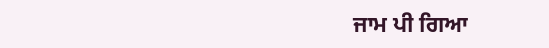ਜਾਮ ਪੀ ਗਿਆ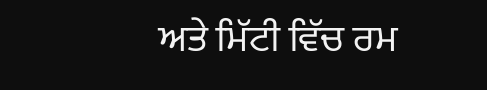ਅਤੇ ਮਿੱਟੀ ਵਿੱਚ ਰਮ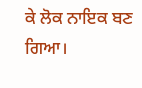ਕੇ ਲੋਕ ਨਾਇਕ ਬਣ ਗਿਆ।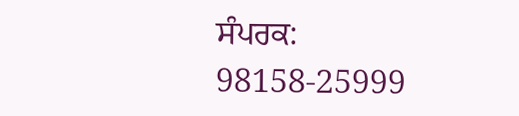ਸੰਪਰਕ: 98158-25999